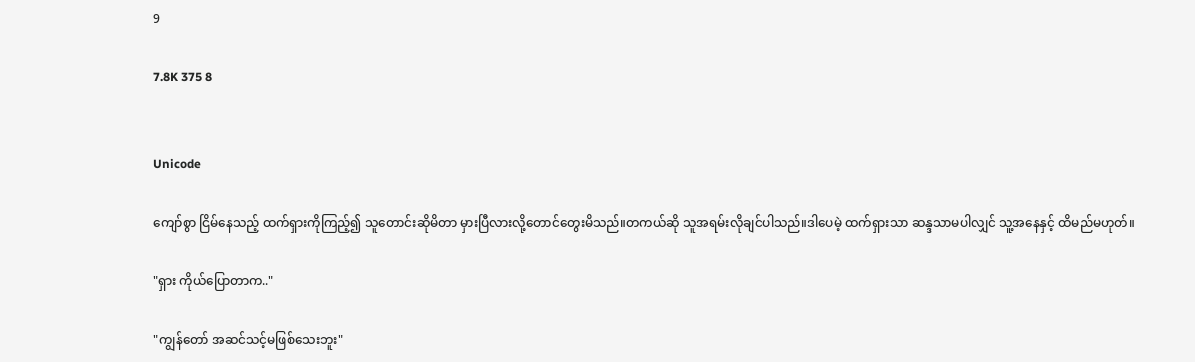9

7.8K 375 8


Unicode

ကျော်စွာ ငြိမ်နေသည့် ထက်ရှားကိုကြည့်၍ သူတောင်းဆိုမိတာ မှားပြီလားလို့တောင်တွေးမိသည်။တကယ်ဆို သူအရမ်းလိုချင်ပါသည်။ဒါပေမဲ့ ထက်ရှားသာ ဆန္ဒသာမပါလျှင် သူ့အနေနှင့် ထိမည်မဟုတ်။

"ရှား ကိုယ်ပြောတာက.."

"ကျွန်တော် အဆင်သင့်မဖြစ်သေးဘူး"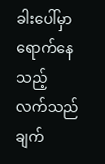ခါးပေါ်မှာ ရောက်နေသည့် လက်သည် ချက်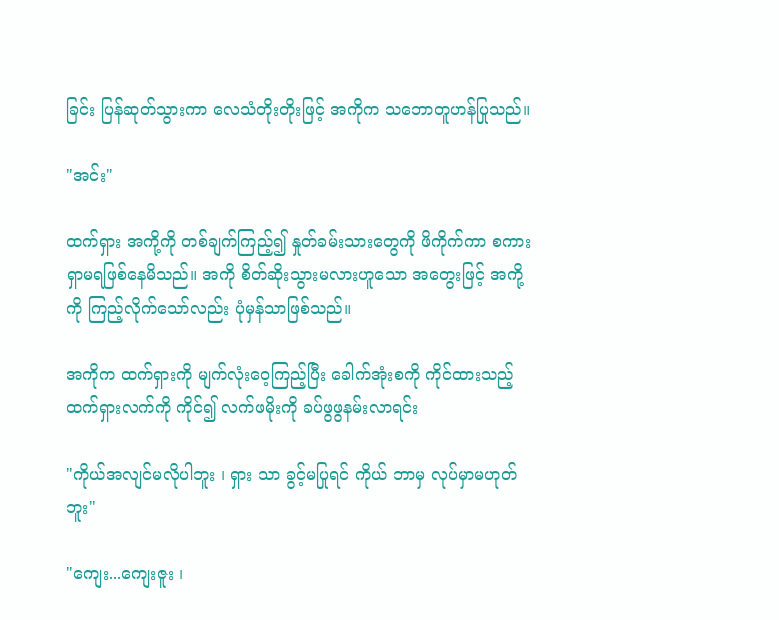ခြင်း ပြန်ဆုတ်သွားကာ လေသံတိုးတိုးဖြင့် အကိုက သဘောတူဟန်ပြုသည်။

"အင်း"

ထက်ရှား အကို့ကို တစ်ချက်ကြည့်၍ နှုတ်ခမ်းသားတွေကို ဖိကိုက်ကာ စကားရှာမရဖြစ်နေမိသည်။ အကို စိတ်ဆိုးသွားမလားဟူသော အတွေးဖြင့် အကို့ကို ကြည့်လိုက်သော်လည်း ပုံမှန်သာဖြစ်သည်။

အကိုက ထက်ရှားကို မျက်လုံးဝေ့ကြည့်ပြီး ခေါက်အုံးစကို ကိုင်ထားသည့် ထက်ရှားလက်ကို ကိုင်၍ လက်ဖမိုးကို ခပ်ဖွဖွနမ်းလာရင်း

"ကိုယ်အလျင်မလိုပါဘူး ၊ ရှား သာ ခွင့်မပြုရင် ကိုယ် ဘာမှ လုပ်မှာမဟုတ်ဘူး"

"ကျေး...ကျေးဇူး ၊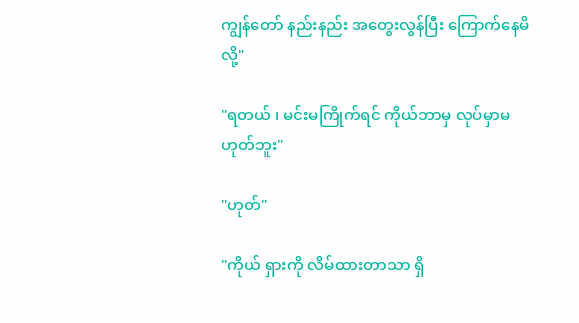ကျွန်တော် နည်းနည်း အတွေးလွန်ပြီး ကြောက်နေမိလို့"

"ရတယ် ၊ မင်းမကြိုက်ရင် ကိုယ်ဘာမှ လုပ်မှာမဟုတ်ဘူး"

"ဟုတ်"

"ကိုယ် ရှားကို လိမ်ထားတာသာ ရှိ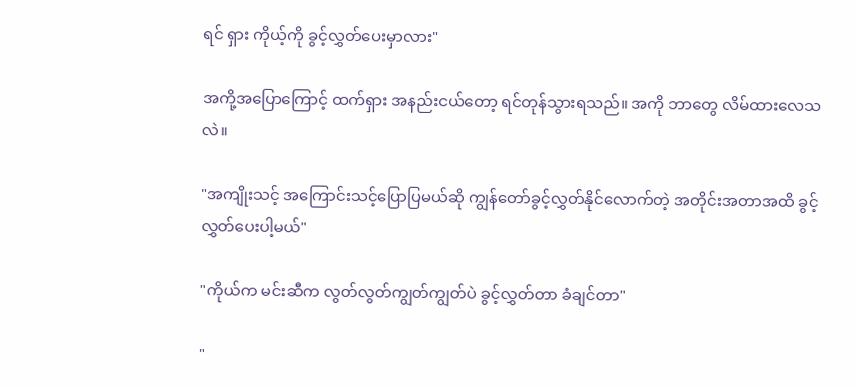ရင် ရှား ကိုယ့်ကို ခွင့်လွှတ်ပေးမှာလား"

အကို့အပြောကြောင့် ထက်ရှား အနည်းငယ်တော့ ရင်တုန်သွားရသည်။ အကို ဘာတွေ လိမ်ထားလေသလဲ။

"အကျိုးသင့် အကြောင်းသင့်ပြောပြမယ်ဆို ကျွန်တော်ခွင့်လွှတ်နိုင်လောက်တဲ့ အတိုင်းအတာအထိ ခွင့်လွှတ်ပေးပါ့မယ်"

"ကိုယ်က မင်းဆီက လွတ်လွတ်ကျွတ်ကျွတ်ပဲ ခွင့်လွှတ်တာ ခံချင်တာ"

"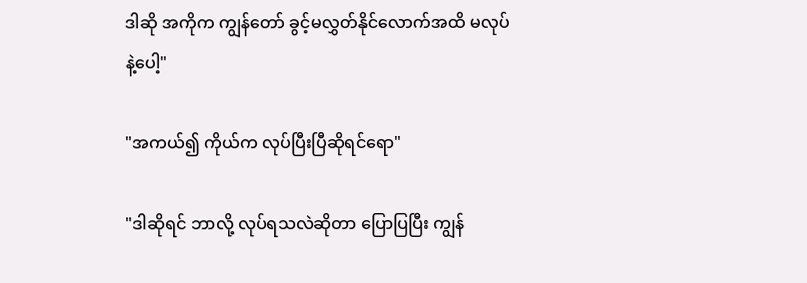ဒါဆို အကိုက ကျွန်တော် ခွင့်မလွှတ်နိုင်လောက်အထိ မလုပ်နဲ့ပေါ့"

"အကယ်၍ ကိုယ်က လုပ်ပြီးပြီဆိုရင်ရော"

"ဒါဆိုရင် ဘာလို့ လုပ်ရသလဲဆိုတာ ပြောပြပြီး ကျွန်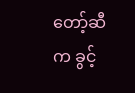တော့်ဆီက ခွင့်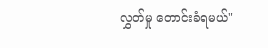လွှတ်မှု တောင်းခံရမယ်"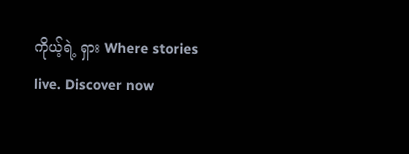ကိုယ့်ရဲ့ ရှား Where stories live. Discover now